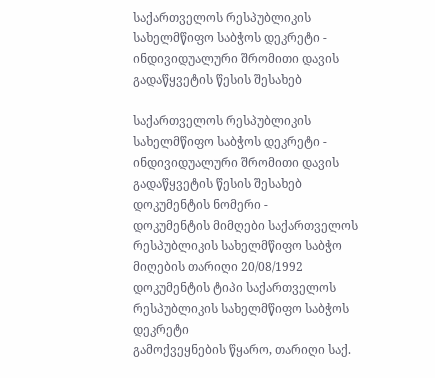საქართველოს რესპუბლიკის სახელმწიფო საბჭოს დეკრეტი - ინდივიდუალური შრომითი დავის გადაწყვეტის წესის შესახებ

საქართველოს რესპუბლიკის სახელმწიფო საბჭოს დეკრეტი - ინდივიდუალური შრომითი დავის გადაწყვეტის წესის შესახებ
დოკუმენტის ნომერი -
დოკუმენტის მიმღები საქართველოს რესპუბლიკის სახელმწიფო საბჭო
მიღების თარიღი 20/08/1992
დოკუმენტის ტიპი საქართველოს რესპუბლიკის სახელმწიფო საბჭოს დეკრეტი
გამოქვეყნების წყარო, თარიღი საქ.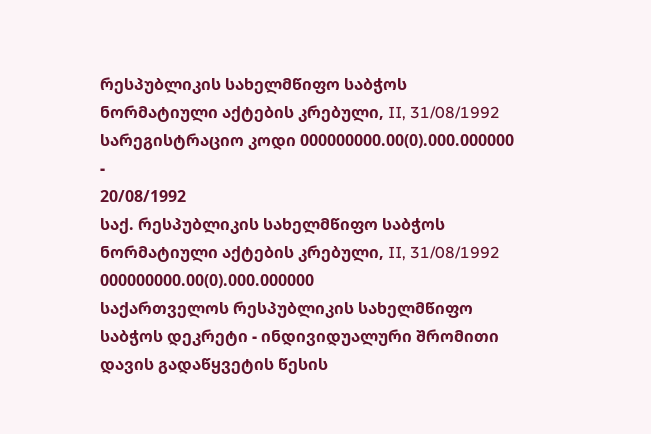რესპუბლიკის სახელმწიფო საბჭოს ნორმატიული აქტების კრებული, II, 31/08/1992
სარეგისტრაციო კოდი 000000000.00(0).000.000000
-
20/08/1992
საქ. რესპუბლიკის სახელმწიფო საბჭოს ნორმატიული აქტების კრებული, II, 31/08/1992
000000000.00(0).000.000000
საქართველოს რესპუბლიკის სახელმწიფო საბჭოს დეკრეტი - ინდივიდუალური შრომითი დავის გადაწყვეტის წესის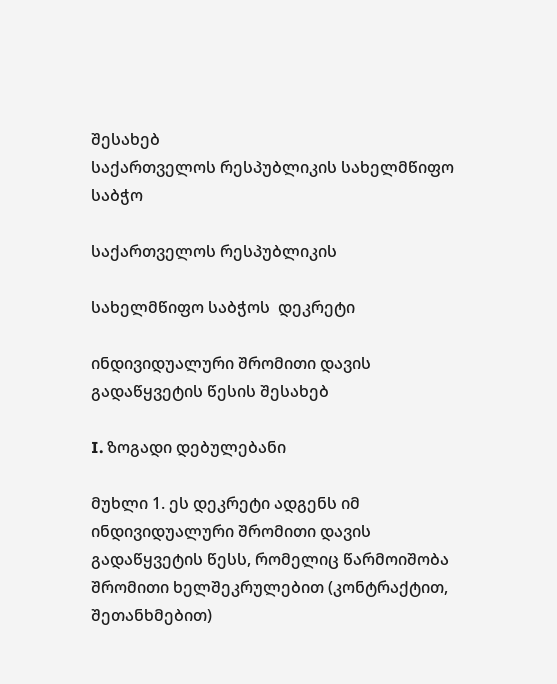შესახებ
საქართველოს რესპუბლიკის სახელმწიფო საბჭო

საქართველოს რესპუბლიკის

სახელმწიფო საბჭოს  დეკრეტი

ინდივიდუალური შრომითი დავის გადაწყვეტის წესის შესახებ

I. ზოგადი დებულებანი

მუხლი 1. ეს დეკრეტი ადგენს იმ ინდივიდუალური შრომითი დავის გადაწყვეტის წესს, რომელიც წარმოიშობა შრომითი ხელშეკრულებით (კონტრაქტით, შეთანხმებით)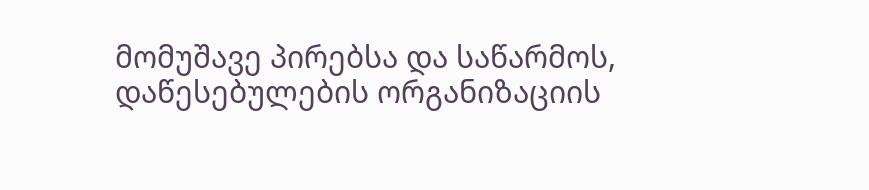მომუშავე პირებსა და საწარმოს, დაწესებულების ორგანიზაციის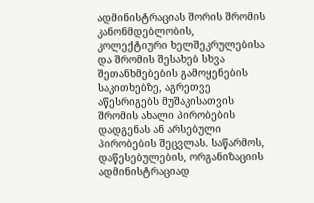ადმინისტრაციას შორის შრომის კანონმდებლობის, კოლექტიური ხელშეკრულებისა და შრომის შესახებ სხვა შეთანხმებების გამოყენების საკითხებზე, აგრეთვე აწესრიგებს მუშაკისათვის შრომის ახალი პირობების დადგენას ან არსებული პირობების შეცვლას. საწარმოს, დაწესებულების, ორგანიზაციის ადმინისტრაციად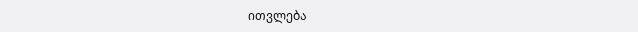ითვლება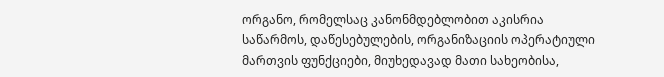ორგანო, რომელსაც კანონმდებლობით აკისრია საწარმოს, დაწესებულების, ორგანიზაციის ოპერატიული მართვის ფუნქციები, მიუხედავად მათი სახეობისა,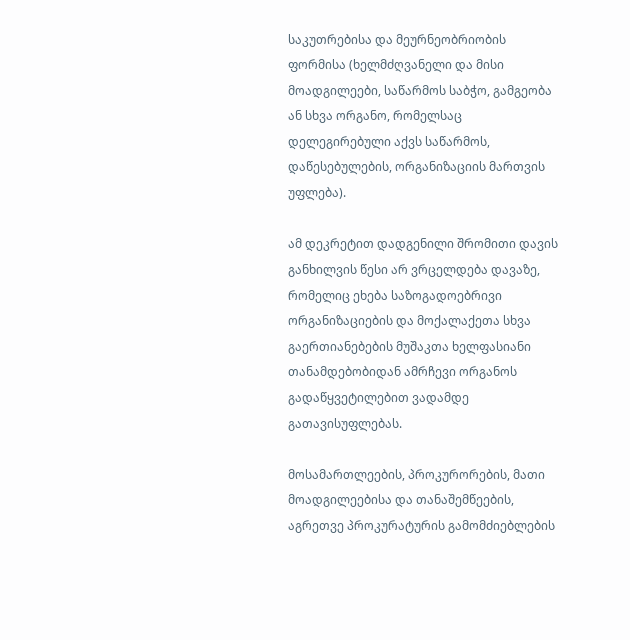საკუთრებისა და მეურნეობრიობის ფორმისა (ხელმძღვანელი და მისი მოადგილეები, საწარმოს საბჭო, გამგეობა ან სხვა ორგანო, რომელსაც დელეგირებული აქვს საწარმოს, დაწესებულების, ორგანიზაციის მართვის უფლება).

ამ დეკრეტით დადგენილი შრომითი დავის განხილვის წესი არ ვრცელდება დავაზე, რომელიც ეხება საზოგადოებრივი ორგანიზაციების და მოქალაქეთა სხვა გაერთიანებების მუშაკთა ხელფასიანი თანამდებობიდან ამრჩევი ორგანოს გადაწყვეტილებით ვადამდე გათავისუფლებას.

მოსამართლეების, პროკურორების, მათი მოადგილეებისა და თანაშემწეების, აგრეთვე პროკურატურის გამომძიებლების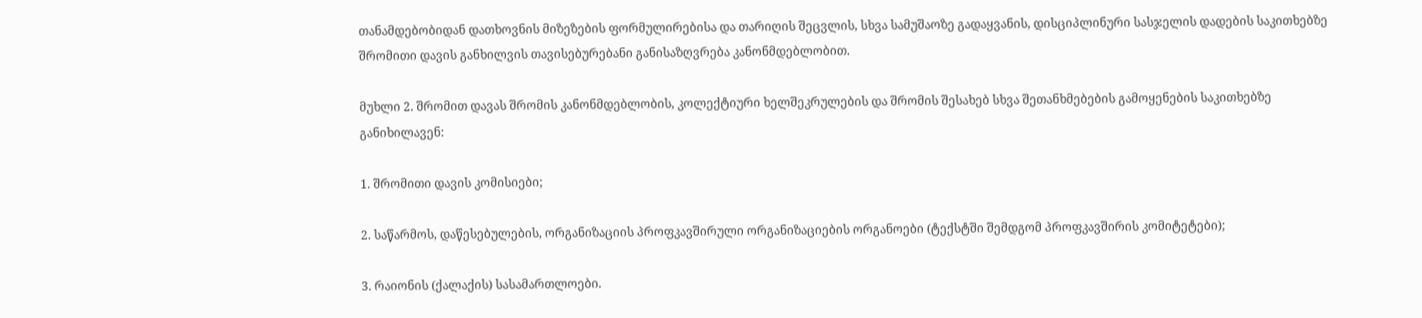თანამდებობიდან დათხოვნის მიზეზების ფორმულირებისა და თარიღის შეცვლის, სხვა სამუშაოზე გადაყვანის, დისციპლინური სასჯელის დადების საკითხებზე შრომითი დავის განხილვის თავისებურებანი განისაზღვრება კანონმდებლობით.

მუხლი 2. შრომით დავას შრომის კანონმდებლობის, კოლექტიური ხელშეკრულების და შრომის შესახებ სხვა შეთანხმებების გამოყენების საკითხებზე განიხილავენ:

1. შრომითი დავის კომისიები;

2. საწარმოს, დაწესებულების, ორგანიზაციის პროფკავშირული ორგანიზაციების ორგანოები (ტექსტში შემდგომ პროფკავშირის კომიტეტები);

3. რაიონის (ქალაქის) სასამართლოები.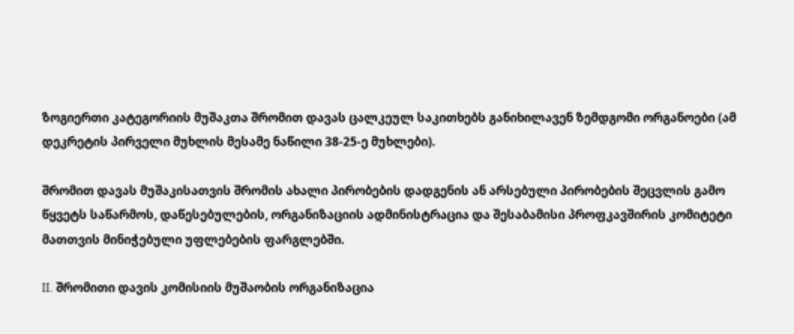ზოგიერთი კატეგორიის მუშაკთა შრომით დავას ცალკეულ საკითხებს განიხილავენ ზემდგომი ორგანოები (ამ დეკრეტის პირველი მუხლის მესამე ნაწილი 38-25-ე მუხლები).

შრომით დავას მუშაკისათვის შრომის ახალი პირობების დადგენის ან არსებული პირობების შეცვლის გამო წყვეტს საწარმოს, დაწესებულების, ორგანიზაციის ადმინისტრაცია და შესაბამისი პროფკავშირის კომიტეტი მათთვის მინიჭებული უფლებების ფარგლებში.

II. შრომითი დავის კომისიის მუშაობის ორგანიზაცია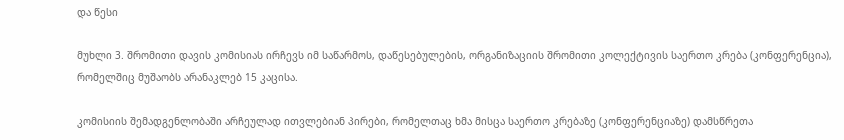და წესი

მუხლი 3. შრომითი დავის კომისიას ირჩევს იმ საწარმოს, დაწესებულების, ორგანიზაციის შრომითი კოლექტივის საერთო კრება (კონფერენცია), რომელშიც მუშაობს არანაკლებ 15 კაცისა.

კომისიის შემადგენლობაში არჩეულად ითვლებიან პირები, რომელთაც ხმა მისცა საერთო კრებაზე (კონფერენციაზე) დამსწრეთა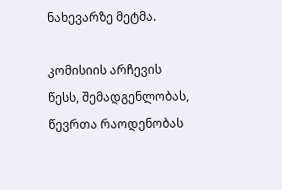ნახევარზე მეტმა.

კომისიის არჩევის წესს, შემადგენლობას, წევრთა რაოდენობას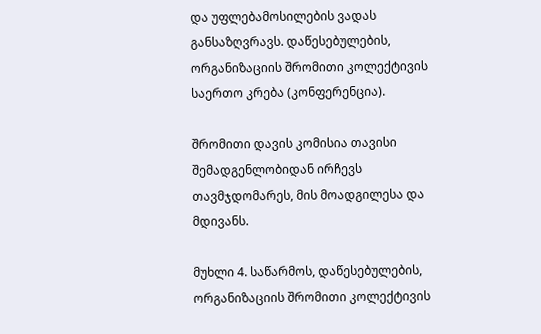და უფლებამოსილების ვადას განსაზღვრავს. დაწესებულების, ორგანიზაციის შრომითი კოლექტივის საერთო კრება (კონფერენცია).

შრომითი დავის კომისია თავისი შემადგენლობიდან ირჩევს თავმჯდომარეს, მის მოადგილესა და მდივანს.

მუხლი 4. საწარმოს, დაწესებულების, ორგანიზაციის შრომითი კოლექტივის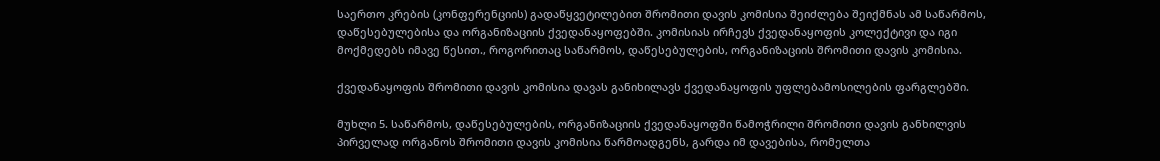საერთო კრების (კონფერენციის) გადაწყვეტილებით შრომითი დავის კომისია შეიძლება შეიქმნას ამ საწარმოს, დაწესებულებისა და ორგანიზაციის ქვედანაყოფებში. კომისიას ირჩევს ქვედანაყოფის კოლექტივი და იგი მოქმედებს იმავე წესით., როგორითაც საწარმოს, დაწესებულების, ორგანიზაციის შრომითი დავის კომისია.

ქვედანაყოფის შრომითი დავის კომისია დავას განიხილავს ქვედანაყოფის უფლებამოსილების ფარგლებში.

მუხლი 5. საწარმოს, დაწესებულების, ორგანიზაციის ქვედანაყოფში წამოჭრილი შრომითი დავის განხილვის პირველად ორგანოს შრომითი დავის კომისია წარმოადგენს, გარდა იმ დავებისა, რომელთა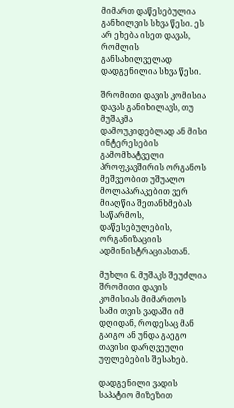მიმართ დაწესებულია განხილვის სხვა წესი. ეს არ ეხება ისეთ დავას, რომლის განსახილველად დადგენილია სხვა წესი.

შრომითი დავის კომისია დავას განიხილავს, თუ მუშაკმა დამოუკიდებლად ან მისი ინტერესების გამომხატველი პროფკავშირის ორგანოს მეშვეობით უშუალო მოლაპარაკებით ვერ მიაღწია შეთანხმებას საწარმოს, დაწესებულების, ორგანიზაციის ადმინისტრაციასთან.

მუხლი 6. მუშაკს შეუძლია შრომითი დავის კომისიას მიმართოს სამი თვის ვადაში იმ დღიდან, როდესაც მან გაიგო ან უნდა გაეგო თავისი დარღვეული უფლებების შესახებ.

დადგენილი ვადის საპატიო მიზეზით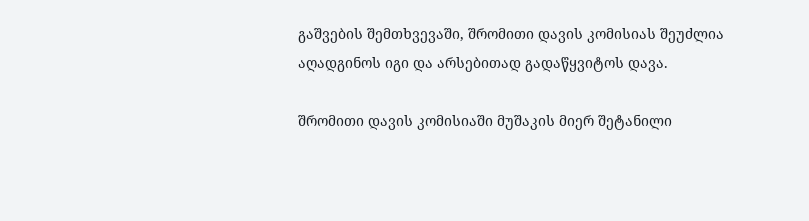გაშვების შემთხვევაში, შრომითი დავის კომისიას შეუძლია აღადგინოს იგი და არსებითად გადაწყვიტოს დავა.

შრომითი დავის კომისიაში მუშაკის მიერ შეტანილი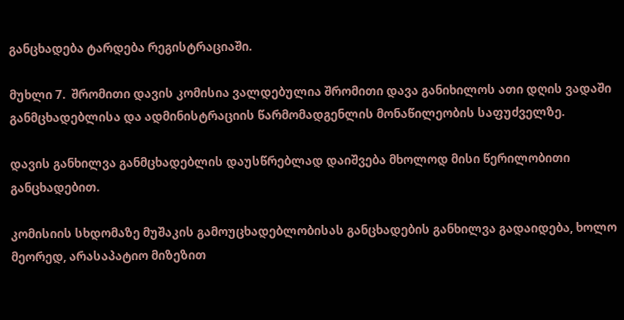განცხადება ტარდება რეგისტრაციაში.

მუხლი 7.  შრომითი დავის კომისია ვალდებულია შრომითი დავა განიხილოს ათი დღის ვადაში განმცხადებლისა და ადმინისტრაციის წარმომადგენლის მონაწილეობის საფუძველზე.

დავის განხილვა განმცხადებლის დაუსწრებლად დაიშვება მხოლოდ მისი წერილობითი განცხადებით.

კომისიის სხდომაზე მუშაკის გამოუცხადებლობისას განცხადების განხილვა გადაიდება, ხოლო მეორედ, არასაპატიო მიზეზით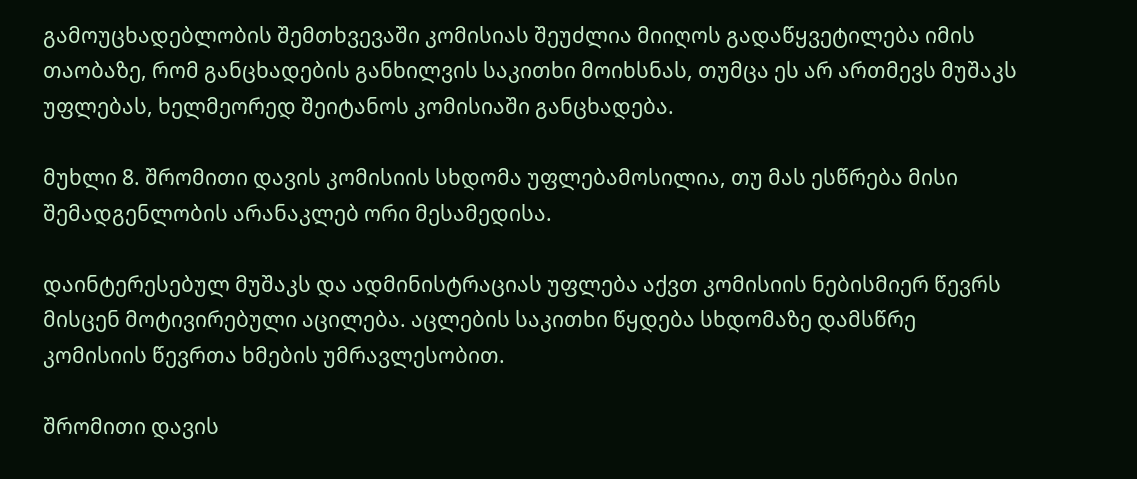გამოუცხადებლობის შემთხვევაში კომისიას შეუძლია მიიღოს გადაწყვეტილება იმის თაობაზე, რომ განცხადების განხილვის საკითხი მოიხსნას, თუმცა ეს არ ართმევს მუშაკს უფლებას, ხელმეორედ შეიტანოს კომისიაში განცხადება.

მუხლი 8. შრომითი დავის კომისიის სხდომა უფლებამოსილია, თუ მას ესწრება მისი შემადგენლობის არანაკლებ ორი მესამედისა.

დაინტერესებულ მუშაკს და ადმინისტრაციას უფლება აქვთ კომისიის ნებისმიერ წევრს მისცენ მოტივირებული აცილება. აცლების საკითხი წყდება სხდომაზე დამსწრე კომისიის წევრთა ხმების უმრავლესობით.

შრომითი დავის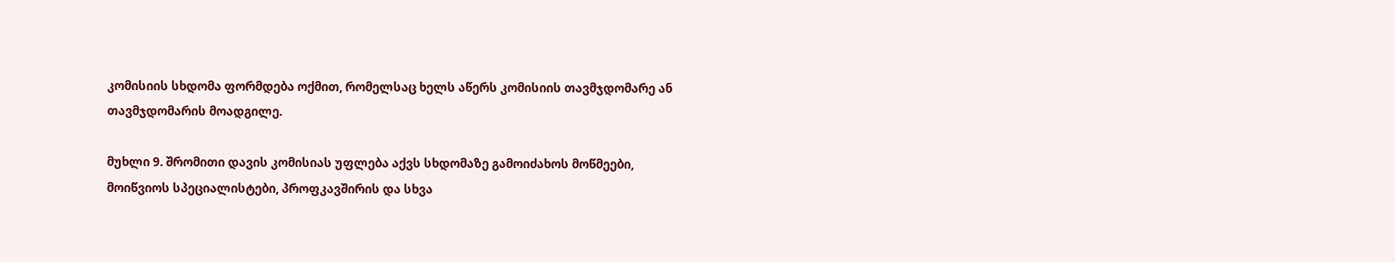კომისიის სხდომა ფორმდება ოქმით, რომელსაც ხელს აწერს კომისიის თავმჯდომარე ან თავმჯდომარის მოადგილე.

მუხლი 9. შრომითი დავის კომისიას უფლება აქვს სხდომაზე გამოიძახოს მოწმეები, მოიწვიოს სპეციალისტები, პროფკავშირის და სხვა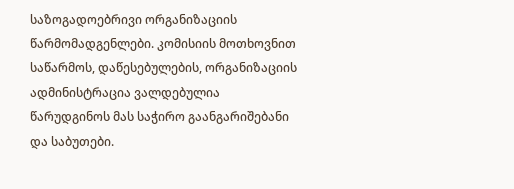საზოგადოებრივი ორგანიზაციის წარმომადგენლები. კომისიის მოთხოვნით საწარმოს, დაწესებულების, ორგანიზაციის ადმინისტრაცია ვალდებულია წარუდგინოს მას საჭირო გაანგარიშებანი და საბუთები.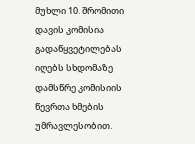მუხლი 10. შრომითი დავის კომისია გადაწყვეტილებას იღებს სხდომაზე დამსწრე კომისიის წევრთა ხმების უმრავლესობით.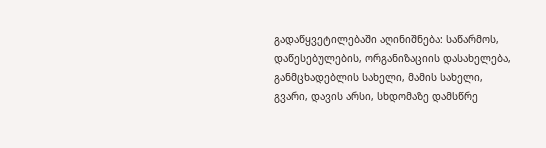გადაწყვეტილებაში აღინიშნება: საწარმოს, დაწესებულების, ორგანიზაციის დასახელება, განმცხადებლის სახელი, მამის სახელი, გვარი, დავის არსი, სხდომაზე დამსწრე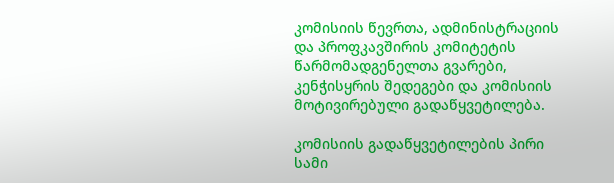კომისიის წევრთა, ადმინისტრაციის და პროფკავშირის კომიტეტის წარმომადგენელთა გვარები, კენჭისყრის შედეგები და კომისიის მოტივირებული გადაწყვეტილება.

კომისიის გადაწყვეტილების პირი სამი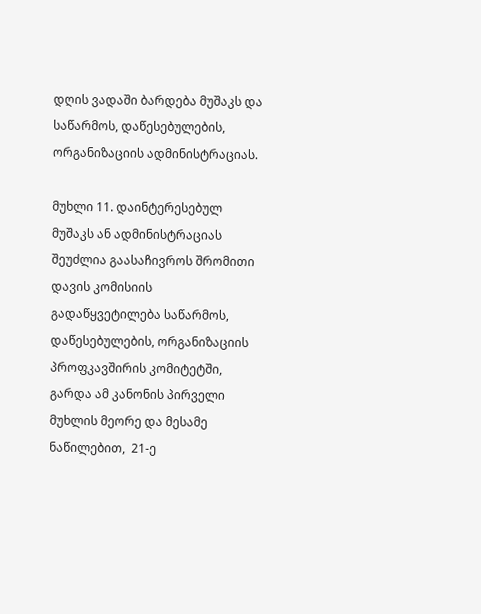დღის ვადაში ბარდება მუშაკს და საწარმოს, დაწესებულების, ორგანიზაციის ადმინისტრაციას.

მუხლი 11. დაინტერესებულ მუშაკს ან ადმინისტრაციას შეუძლია გაასაჩივროს შრომითი დავის კომისიის გადაწყვეტილება საწარმოს, დაწესებულების, ორგანიზაციის პროფკავშირის კომიტეტში, გარდა ამ კანონის პირველი მუხლის მეორე და მესამე ნაწილებით,  21-ე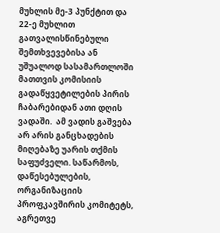მუხლის მე-3 პუნქტით და 22-ე მუხლით გათვალისწინებული შემთხვევებისა ან უშუალოდ სასამართლოში მათთვის კომისიის გადაწყვეტილების პირის ჩაბარებიდან ათი დღის ვადაში.  ამ ვადის გაშვება არ არის განცხადების მიღებაზე უარის თქმის საფუძველი. საწარმოს, დაწესებულების, ორგანიზაციის პროფკავშირის კომიტეტს, აგრეთვე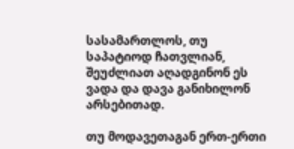სასამართლოს, თუ საპატიოდ ჩათვლიან, შეუძლიათ აღადგინონ ეს ვადა და დავა განიხილონ არსებითად.

თუ მოდავეთაგან ერთ-ერთი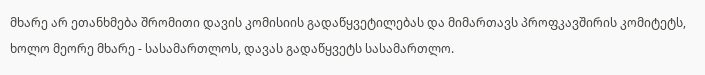მხარე არ ეთანხმება შრომითი დავის კომისიის გადაწყვეტილებას და მიმართავს პროფკავშირის კომიტეტს, ხოლო მეორე მხარე - სასამართლოს, დავას გადაწყვეტს სასამართლო.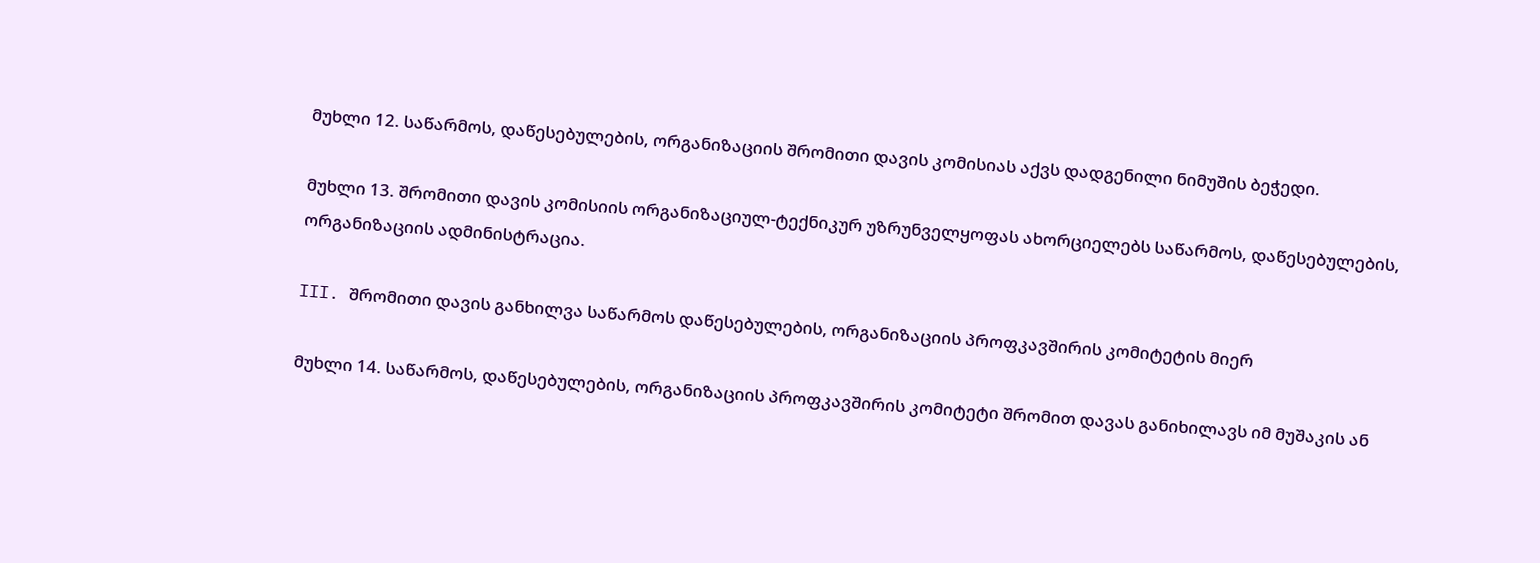მუხლი 12. საწარმოს, დაწესებულების, ორგანიზაციის შრომითი დავის კომისიას აქვს დადგენილი ნიმუშის ბეჭედი.

მუხლი 13. შრომითი დავის კომისიის ორგანიზაციულ-ტექნიკურ უზრუნველყოფას ახორციელებს საწარმოს, დაწესებულების, ორგანიზაციის ადმინისტრაცია.

III. შრომითი დავის განხილვა საწარმოს დაწესებულების, ორგანიზაციის პროფკავშირის კომიტეტის მიერ

მუხლი 14. საწარმოს, დაწესებულების, ორგანიზაციის პროფკავშირის კომიტეტი შრომით დავას განიხილავს იმ მუშაკის ან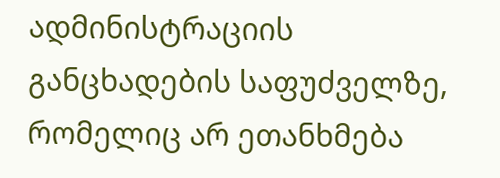ადმინისტრაციის განცხადების საფუძველზე, რომელიც არ ეთანხმება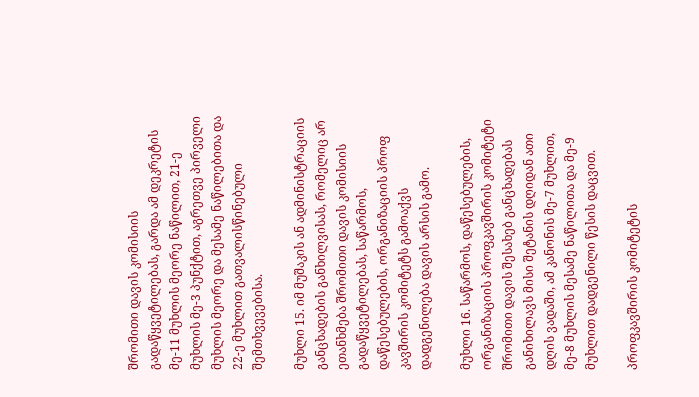შრომითი დავის კომისიის გადაწყვეტილებას, გარდა ამ დეკრეტის მე-11 მუხლის მეორე ნაწილით, 21-ე მუხლის მე-3 პუნქტით, აგრეთვე პირველი მუხლის მეორე და მესამე ნაწილებითა და 22-ე მუხლით გათვალისწინებული შემთხვევებისა.

მუხლი 15. იმ მუშაკის ან ადმინისტრაციის განცხადების განხილვისას, რომელიც არ ეთანხმება შრომითი დავის კომისიის გადაწყვეტილებას, საწარმოს, დაწესებულების, ორგანიზაციის პროფ კავშირის კომიტეტს გამოაქვს დადგენილება დავის არსის გამო.

მუხლი 16. საწარმოს, დაწესებულების, ორგანიზაციის პროფკავშირის კომიტეტი შრომითი დავის შესახებ განცხადებას განიხილავს მისი შეტანის დღიდან ათი დღის ვადაში, ამ კანონის მე-7 მუხლით, მე-8 მუხლის მესამე ნაწილითა და მე-9 მუხლით დადგენილი წესის დაცვით.

პროფკავშირის კომიტეტის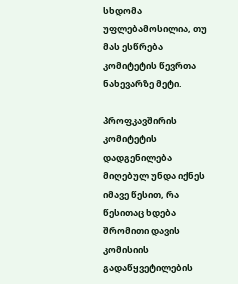სხდომა უფლებამოსილია, თუ მას ესწრება კომიტეტის წევრთა ნახევარზე მეტი.

პროფკავშირის კომიტეტის დადგენილება მიღებულ უნდა იქნეს იმავე წესით, რა წესითაც ხდება შრომითი დავის კომისიის გადაწყვეტილების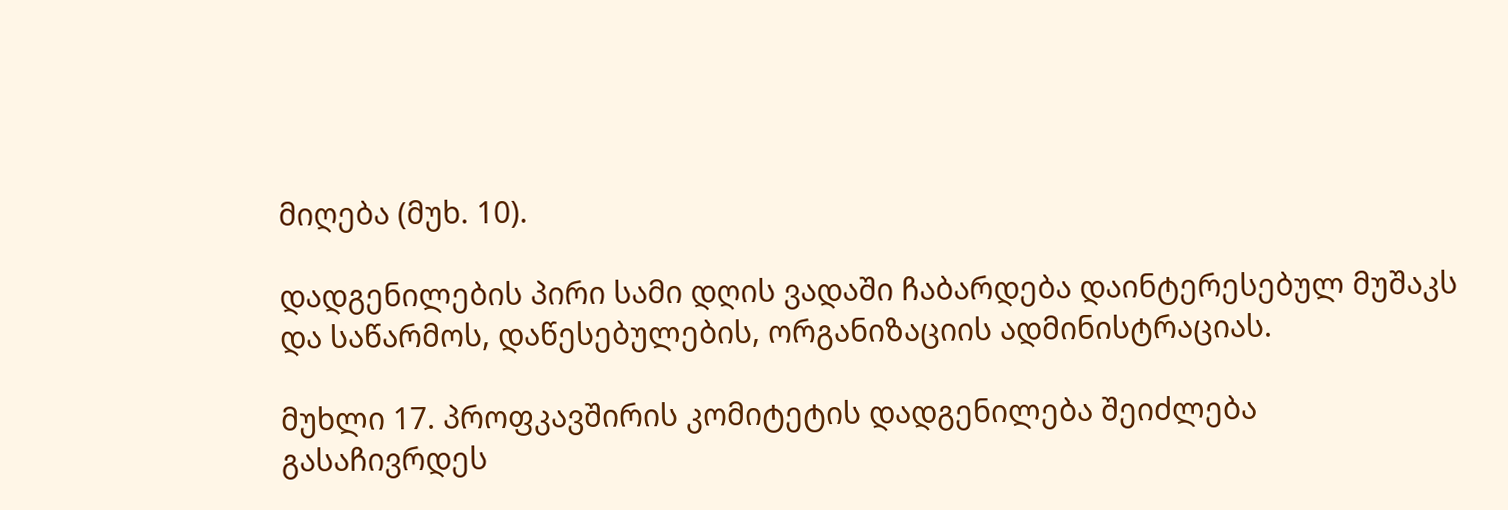მიღება (მუხ. 10).

დადგენილების პირი სამი დღის ვადაში ჩაბარდება დაინტერესებულ მუშაკს და საწარმოს, დაწესებულების, ორგანიზაციის ადმინისტრაციას.

მუხლი 17. პროფკავშირის კომიტეტის დადგენილება შეიძლება გასაჩივრდეს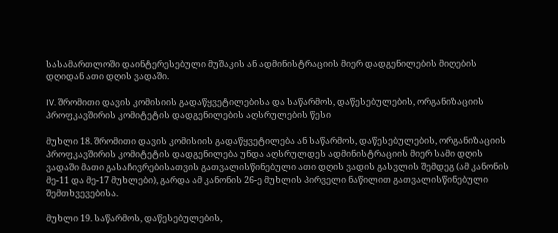სასამართლოში დაინტერესებული მუშაკის ან ადმინისტრაციის მიერ დადგენილების მიღების დღიდან ათი დღის ვადაში.

IV. შრომითი დავის კომისიის გადაწყვეტილებისა და საწარმოს, დაწესებულების, ორგანიზაციის პროფკავშირის კომიტეტის დადგენილების აღსრულების წესი

მუხლი 18. შრომითი დავის კომისიის გადაწყვეტილება ან საწარმოს, დაწესებულების, ორგანიზაციის პროფკავშირის კომიტეტის დადგენილება უნდა აღსრულდეს ადმინისტრაციის მიერ სამი დღის ვადაში მათი გასაჩივრებისათვის გათვალისწინებული ათი დღის ვადის გასვლის შემდეგ (ამ კანონის მე-11 და მე-17 მუხლები), გარდა ამ კანონის 26-ე მუხლის პირველი ნაწილით გათვალისწინებული შემთხვევებისა.

მუხლი 19. საწარმოს, დაწესებულების,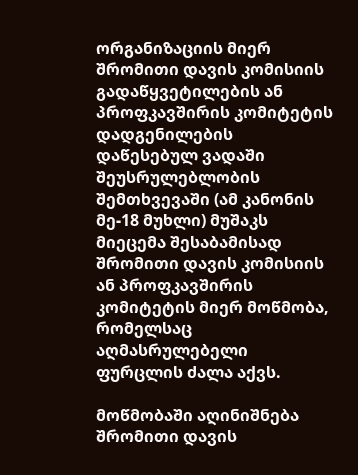ორგანიზაციის მიერ შრომითი დავის კომისიის გადაწყვეტილების ან პროფკავშირის კომიტეტის დადგენილების დაწესებულ ვადაში შეუსრულებლობის შემთხვევაში (ამ კანონის მე-18 მუხლი) მუშაკს მიეცემა შესაბამისად შრომითი დავის კომისიის ან პროფკავშირის კომიტეტის მიერ მოწმობა, რომელსაც აღმასრულებელი ფურცლის ძალა აქვს.

მოწმობაში აღინიშნება შრომითი დავის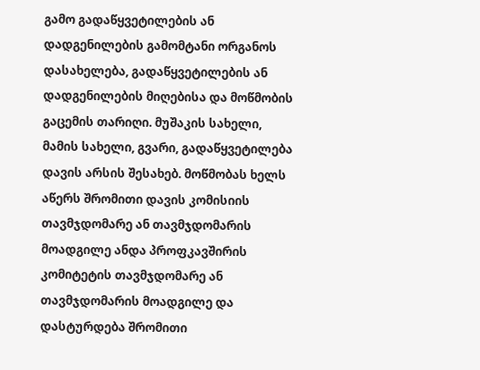გამო გადაწყვეტილების ან დადგენილების გამომტანი ორგანოს დასახელება, გადაწყვეტილების ან დადგენილების მიღებისა და მოწმობის გაცემის თარიღი. მუშაკის სახელი, მამის სახელი, გვარი, გადაწყვეტილება დავის არსის შესახებ. მოწმობას ხელს აწერს შრომითი დავის კომისიის თავმჯდომარე ან თავმჯდომარის მოადგილე ანდა პროფკავშირის კომიტეტის თავმჯდომარე ან თავმჯდომარის მოადგილე და დასტურდება შრომითი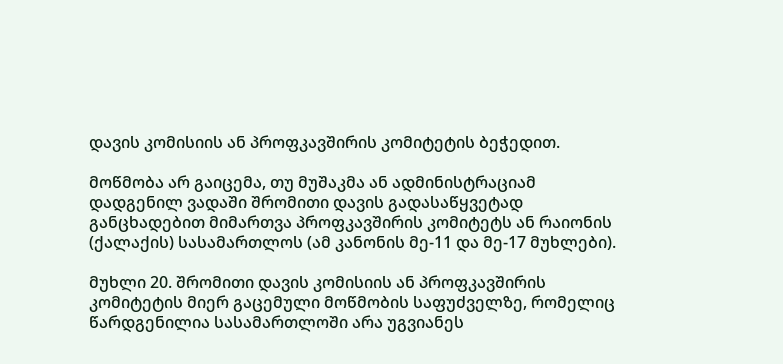დავის კომისიის ან პროფკავშირის კომიტეტის ბეჭედით.

მოწმობა არ გაიცემა, თუ მუშაკმა ან ადმინისტრაციამ დადგენილ ვადაში შრომითი დავის გადასაწყვეტად განცხადებით მიმართვა პროფკავშირის კომიტეტს ან რაიონის (ქალაქის) სასამართლოს (ამ კანონის მე-11 და მე-17 მუხლები).

მუხლი 20. შრომითი დავის კომისიის ან პროფკავშირის კომიტეტის მიერ გაცემული მოწმობის საფუძველზე, რომელიც წარდგენილია სასამართლოში არა უგვიანეს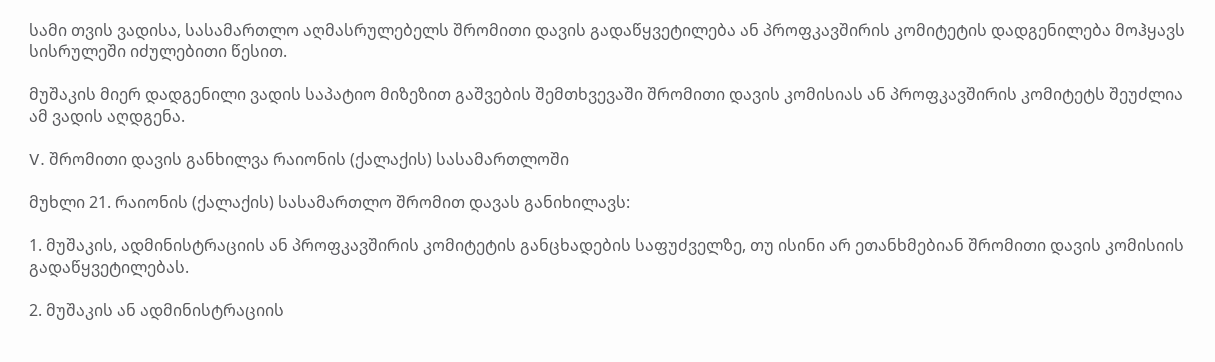სამი თვის ვადისა, სასამართლო აღმასრულებელს შრომითი დავის გადაწყვეტილება ან პროფკავშირის კომიტეტის დადგენილება მოჰყავს სისრულეში იძულებითი წესით.

მუშაკის მიერ დადგენილი ვადის საპატიო მიზეზით გაშვების შემთხვევაში შრომითი დავის კომისიას ან პროფკავშირის კომიტეტს შეუძლია ამ ვადის აღდგენა.

V. შრომითი დავის განხილვა რაიონის (ქალაქის) სასამართლოში

მუხლი 21. რაიონის (ქალაქის) სასამართლო შრომით დავას განიხილავს:

1. მუშაკის, ადმინისტრაციის ან პროფკავშირის კომიტეტის განცხადების საფუძველზე, თუ ისინი არ ეთანხმებიან შრომითი დავის კომისიის გადაწყვეტილებას.

2. მუშაკის ან ადმინისტრაციის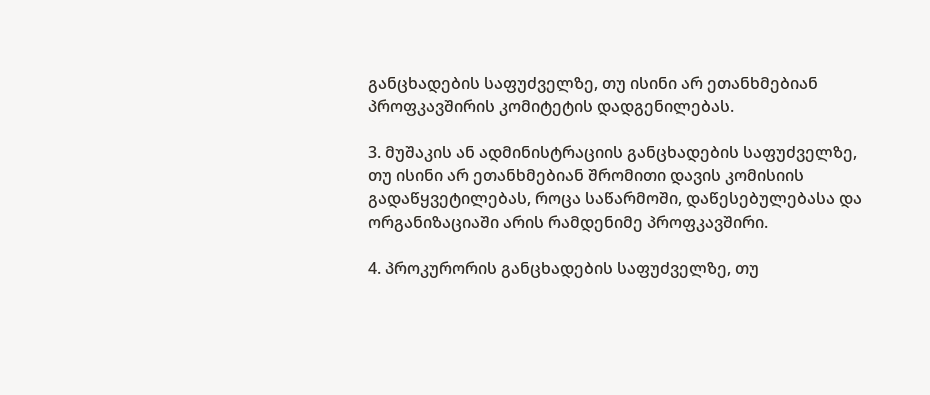განცხადების საფუძველზე, თუ ისინი არ ეთანხმებიან პროფკავშირის კომიტეტის დადგენილებას.

3. მუშაკის ან ადმინისტრაციის განცხადების საფუძველზე, თუ ისინი არ ეთანხმებიან შრომითი დავის კომისიის გადაწყვეტილებას, როცა საწარმოში, დაწესებულებასა და ორგანიზაციაში არის რამდენიმე პროფკავშირი.

4. პროკურორის განცხადების საფუძველზე, თუ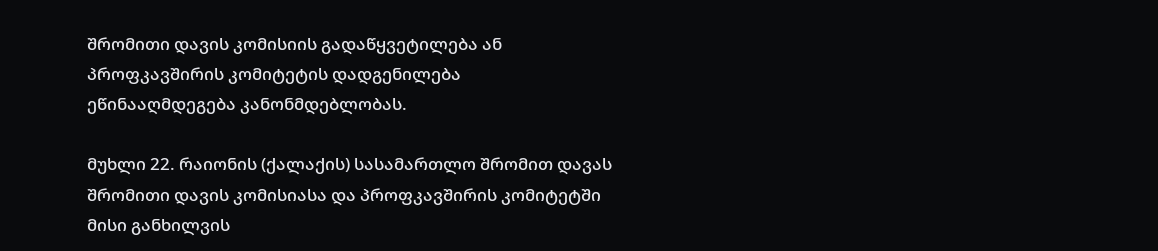შრომითი დავის კომისიის გადაწყვეტილება ან პროფკავშირის კომიტეტის დადგენილება ეწინააღმდეგება კანონმდებლობას.

მუხლი 22. რაიონის (ქალაქის) სასამართლო შრომით დავას შრომითი დავის კომისიასა და პროფკავშირის კომიტეტში მისი განხილვის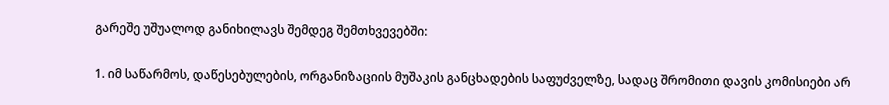გარეშე უშუალოდ განიხილავს შემდეგ შემთხვევებში:

1. იმ საწარმოს, დაწესებულების, ორგანიზაციის მუშაკის განცხადების საფუძველზე, სადაც შრომითი დავის კომისიები არ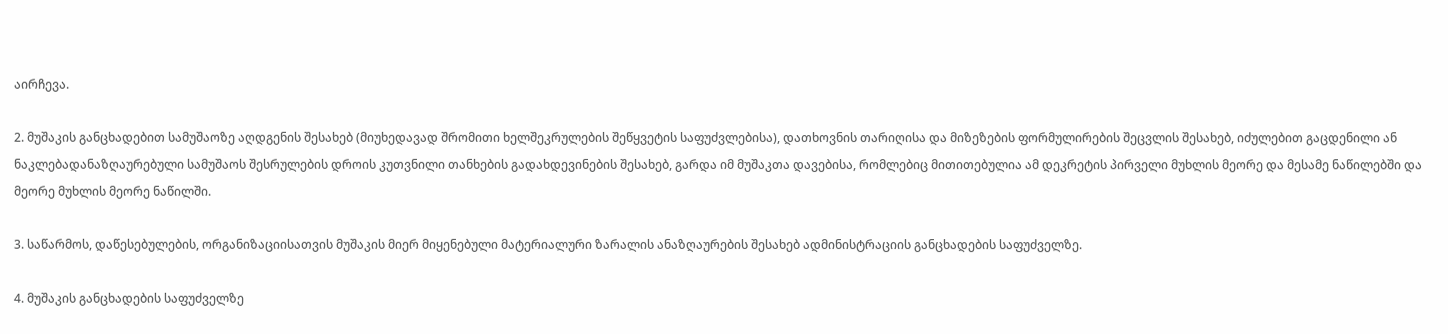აირჩევა.

2. მუშაკის განცხადებით სამუშაოზე აღდგენის შესახებ (მიუხედავად შრომითი ხელშეკრულების შეწყვეტის საფუძვლებისა), დათხოვნის თარიღისა და მიზეზების ფორმულირების შეცვლის შესახებ, იძულებით გაცდენილი ან ნაკლებადანაზღაურებული სამუშაოს შესრულების დროის კუთვნილი თანხების გადახდევინების შესახებ, გარდა იმ მუშაკთა დავებისა, რომლებიც მითითებულია ამ დეკრეტის პირველი მუხლის მეორე და მესამე ნაწილებში და მეორე მუხლის მეორე ნაწილში.

3. საწარმოს, დაწესებულების, ორგანიზაციისათვის მუშაკის მიერ მიყენებული მატერიალური ზარალის ანაზღაურების შესახებ ადმინისტრაციის განცხადების საფუძველზე.

4. მუშაკის განცხადების საფუძველზე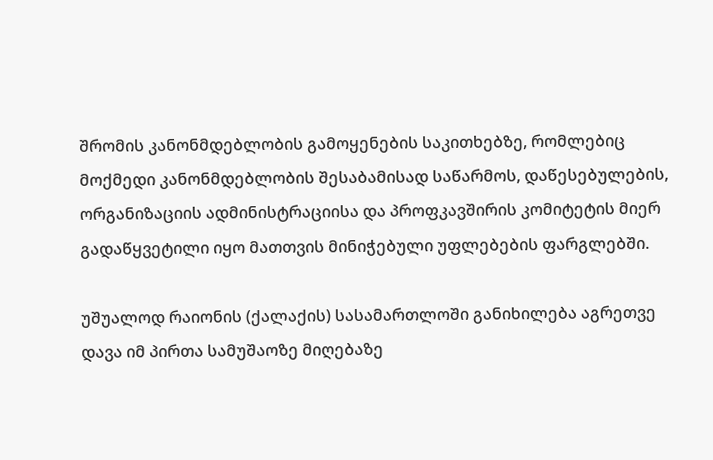შრომის კანონმდებლობის გამოყენების საკითხებზე, რომლებიც მოქმედი კანონმდებლობის შესაბამისად საწარმოს, დაწესებულების, ორგანიზაციის ადმინისტრაციისა და პროფკავშირის კომიტეტის მიერ გადაწყვეტილი იყო მათთვის მინიჭებული უფლებების ფარგლებში.

უშუალოდ რაიონის (ქალაქის) სასამართლოში განიხილება აგრეთვე დავა იმ პირთა სამუშაოზე მიღებაზე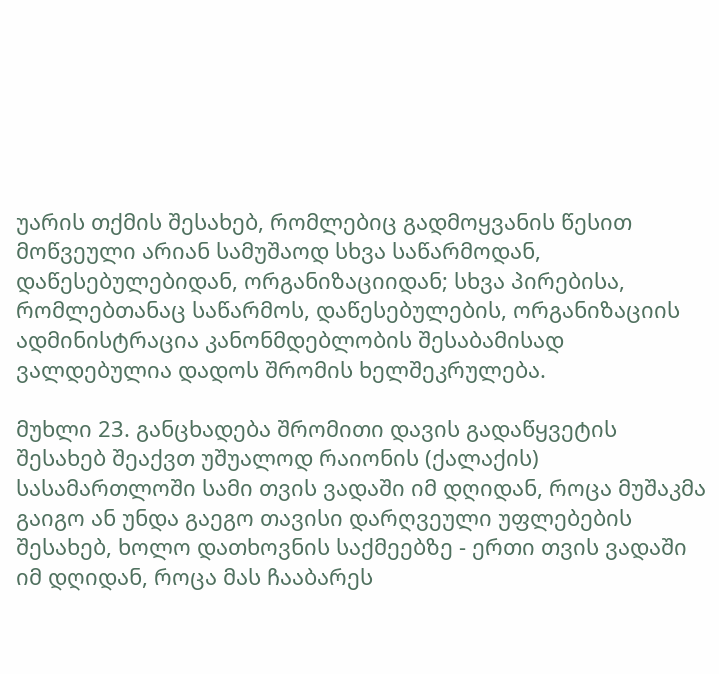უარის თქმის შესახებ, რომლებიც გადმოყვანის წესით მოწვეული არიან სამუშაოდ სხვა საწარმოდან, დაწესებულებიდან, ორგანიზაციიდან; სხვა პირებისა, რომლებთანაც საწარმოს, დაწესებულების, ორგანიზაციის ადმინისტრაცია კანონმდებლობის შესაბამისად ვალდებულია დადოს შრომის ხელშეკრულება.

მუხლი 23. განცხადება შრომითი დავის გადაწყვეტის შესახებ შეაქვთ უშუალოდ რაიონის (ქალაქის) სასამართლოში სამი თვის ვადაში იმ დღიდან, როცა მუშაკმა გაიგო ან უნდა გაეგო თავისი დარღვეული უფლებების შესახებ, ხოლო დათხოვნის საქმეებზე - ერთი თვის ვადაში იმ დღიდან, როცა მას ჩააბარეს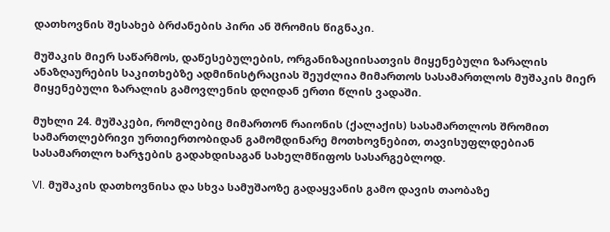დათხოვნის შესახებ ბრძანების პირი ან შრომის წიგნაკი.

მუშაკის მიერ საწარმოს, დაწესებულების, ორგანიზაციისათვის მიყენებული ზარალის ანაზღაურების საკითხებზე ადმინისტრაციას შეუძლია მიმართოს სასამართლოს მუშაკის მიერ მიყენებული ზარალის გამოვლენის დღიდან ერთი წლის ვადაში.

მუხლი 24. მუშაკები, რომლებიც მიმართონ რაიონის (ქალაქის) სასამართლოს შრომით სამართლებრივი ურთიერთობიდან გამომდინარე მოთხოვნებით, თავისუფლდებიან სასამართლო ხარჯების გადახდისაგან სახელმწიფოს სასარგებლოდ.

VI. მუშაკის დათხოვნისა და სხვა სამუშაოზე გადაყვანის გამო დავის თაობაზე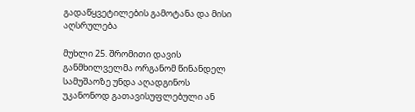გადაწყვეტილების გამოტანა და მისი აღსრულება

მუხლი 25. შრომითი დავის განმხილველმა ორგანომ წინანდელ სამუშაოზე უნდა აღადგინოს უკანონოდ გათავისუფლებული ან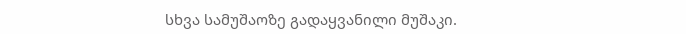სხვა სამუშაოზე გადაყვანილი მუშაკი.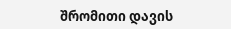შრომითი დავის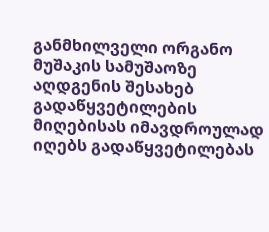განმხილველი ორგანო მუშაკის სამუშაოზე აღდგენის შესახებ გადაწყვეტილების მიღებისას იმავდროულად იღებს გადაწყვეტილებას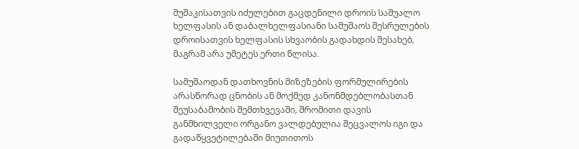მუშაკისათვის იძულებით გაცდენილი დროის საშუალო ხელფასის ან დაბალხელფასიანი სამუშაოს შესრულების დროისათვის ხელფასის სხვაობის გადახდის შესახებ, მაგრამ არა უმეტეს ერთი წლისა.

სამუშაოდან დათხოვნის მიზეზების ფორმულირების არასწორად ცნობის ან მოქმედ კანონმდებლობასთან შეუსაბამობის შემთხვევაში, შრომითი დავის განმხილველი ორგანო ვალდებულია შეცვალოს იგი და გადაწყვეტილებაში მიუთითოს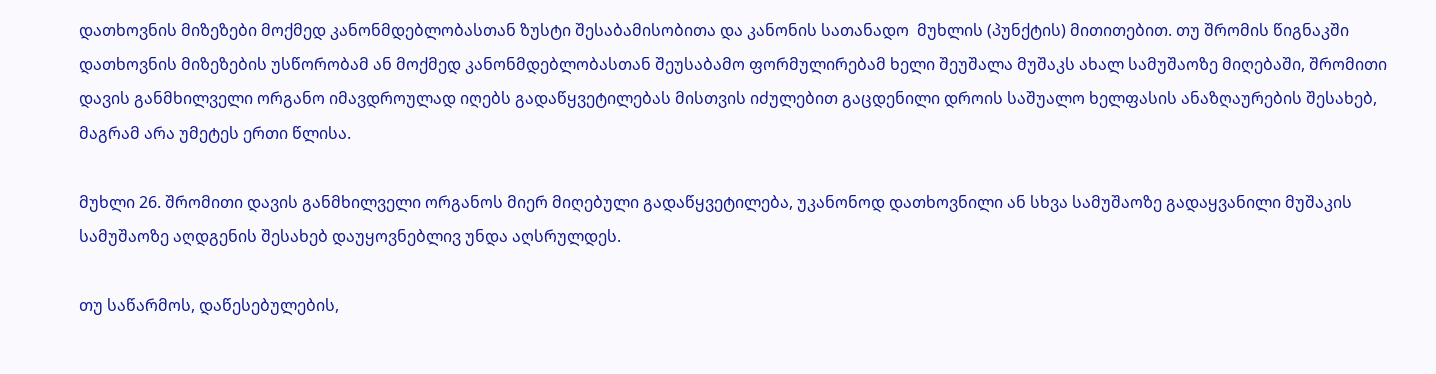დათხოვნის მიზეზები მოქმედ კანონმდებლობასთან ზუსტი შესაბამისობითა და კანონის სათანადო  მუხლის (პუნქტის) მითითებით. თუ შრომის წიგნაკში დათხოვნის მიზეზების უსწორობამ ან მოქმედ კანონმდებლობასთან შეუსაბამო ფორმულირებამ ხელი შეუშალა მუშაკს ახალ სამუშაოზე მიღებაში, შრომითი დავის განმხილველი ორგანო იმავდროულად იღებს გადაწყვეტილებას მისთვის იძულებით გაცდენილი დროის საშუალო ხელფასის ანაზღაურების შესახებ, მაგრამ არა უმეტეს ერთი წლისა.

მუხლი 26. შრომითი დავის განმხილველი ორგანოს მიერ მიღებული გადაწყვეტილება, უკანონოდ დათხოვნილი ან სხვა სამუშაოზე გადაყვანილი მუშაკის სამუშაოზე აღდგენის შესახებ დაუყოვნებლივ უნდა აღსრულდეს.

თუ საწარმოს, დაწესებულების,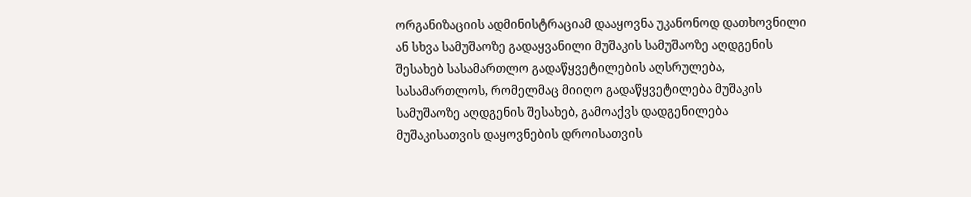ორგანიზაციის ადმინისტრაციამ დააყოვნა უკანონოდ დათხოვნილი ან სხვა სამუშაოზე გადაყვანილი მუშაკის სამუშაოზე აღდგენის შესახებ სასამართლო გადაწყვეტილების აღსრულება, სასამართლოს, რომელმაც მიიღო გადაწყვეტილება მუშაკის სამუშაოზე აღდგენის შესახებ, გამოაქვს დადგენილება მუშაკისათვის დაყოვნების დროისათვის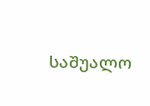საშუალო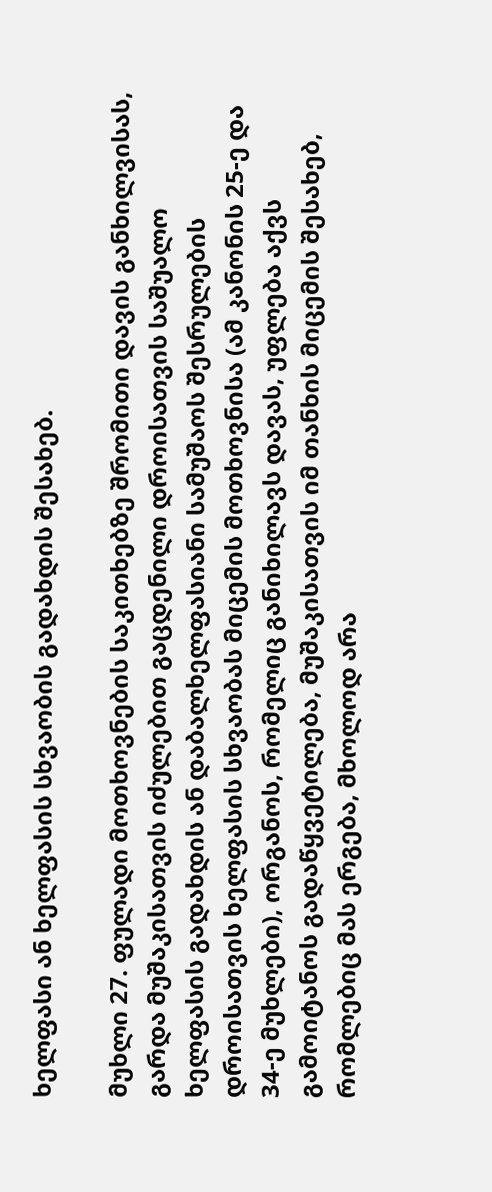ხელფასი ან ხელფასის სხვაობის გადახდის შესახებ.

მუხლი 27. ფულადი მოთხოვნების საკითხებზე შრომითი დავის განხილვისას, გარდა მუშაკისათვის იძულებით გაცდენილი დროისათვის საშუალო ხელფასის გადახდის ან დაბალხელფასიანი სამუშაოს შესრულების დროისათვის ხელფასის სხვაობას მიცემის მოთხოვნისა (ამ კანონის 25-ე და 34-ე მუხლები), ორგანოს, რომელიც განიხილავს დავას, უფლება აქვს გამოიტანოს გადაწყვეტილება, მუშაკისათვის იმ თანხის მიცემის შესახებ, რომლებიც მას ერგება, მხოლოდ არა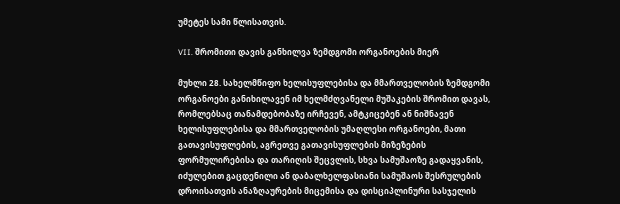უმეტეს სამი წლისათვის.

VII. შრომითი დავის განხილვა ზემდგომი ორგანოების მიერ

მუხლი 28. სახელმწიფო ხელისუფლებისა და მმართველობის ზემდგომი ორგანოები განიხილავენ იმ ხელმძღვანელი მუშაკების შრომით დავას, რომლებსაც თანამდებობაზე ირჩევენ, ამტკიცებენ ან ნიშნავენ ხელისუფლებისა და მმართველობის უმაღლესი ორგანოები, მათი გათავისუფლების, აგრეთვე გათავისუფლების მიზეზების ფორმულირებისა და თარიღის შეცვლის, სხვა სამუშაოზე გადაყვანის, იძულებით გაცდენილი ან დაბალხელფასიანი სამუშაოს შესრულების დროისათვის ანაზღაურების მიცემისა და დისციპლინური სასჯელის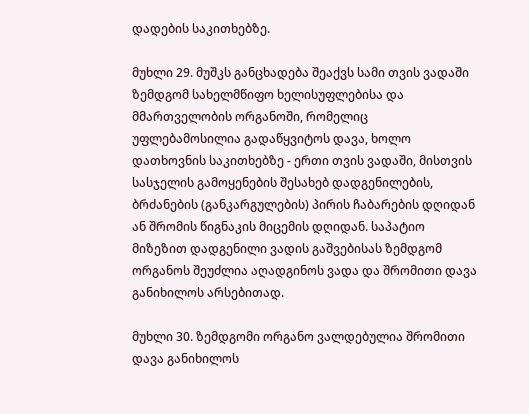დადების საკითხებზე.

მუხლი 29. მუშკს განცხადება შეაქვს სამი თვის ვადაში ზემდგომ სახელმწიფო ხელისუფლებისა და მმართველობის ორგანოში, რომელიც უფლებამოსილია გადაწყვიტოს დავა, ხოლო დათხოვნის საკითხებზე - ერთი თვის ვადაში, მისთვის სასჯელის გამოყენების შესახებ დადგენილების, ბრძანების (განკარგულების) პირის ჩაბარების დღიდან ან შრომის წიგნაკის მიცემის დღიდან. საპატიო მიზეზით დადგენილი ვადის გაშვებისას ზემდგომ ორგანოს შეუძლია აღადგინოს ვადა და შრომითი დავა განიხილოს არსებითად.

მუხლი 30. ზემდგომი ორგანო ვალდებულია შრომითი დავა განიხილოს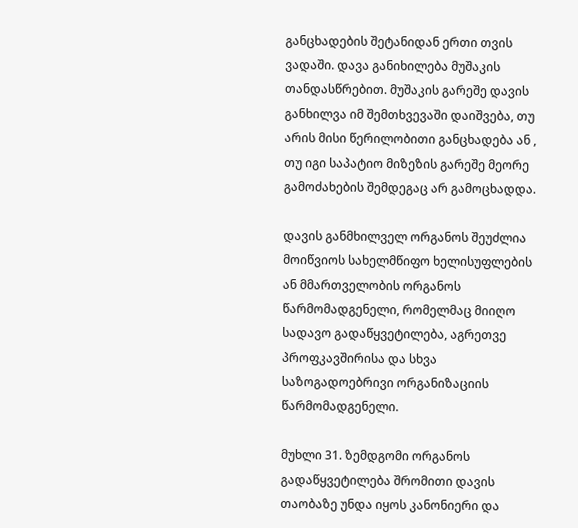განცხადების შეტანიდან ერთი თვის ვადაში. დავა განიხილება მუშაკის თანდასწრებით. მუშაკის გარეშე დავის განხილვა იმ შემთხვევაში დაიშვება, თუ არის მისი წერილობითი განცხადება ან , თუ იგი საპატიო მიზეზის გარეშე მეორე გამოძახების შემდეგაც არ გამოცხადდა.

დავის განმხილველ ორგანოს შეუძლია მოიწვიოს სახელმწიფო ხელისუფლების ან მმართველობის ორგანოს წარმომადგენელი, რომელმაც მიიღო სადავო გადაწყვეტილება, აგრეთვე პროფკავშირისა და სხვა საზოგადოებრივი ორგანიზაციის წარმომადგენელი.

მუხლი 31. ზემდგომი ორგანოს გადაწყვეტილება შრომითი დავის თაობაზე უნდა იყოს კანონიერი და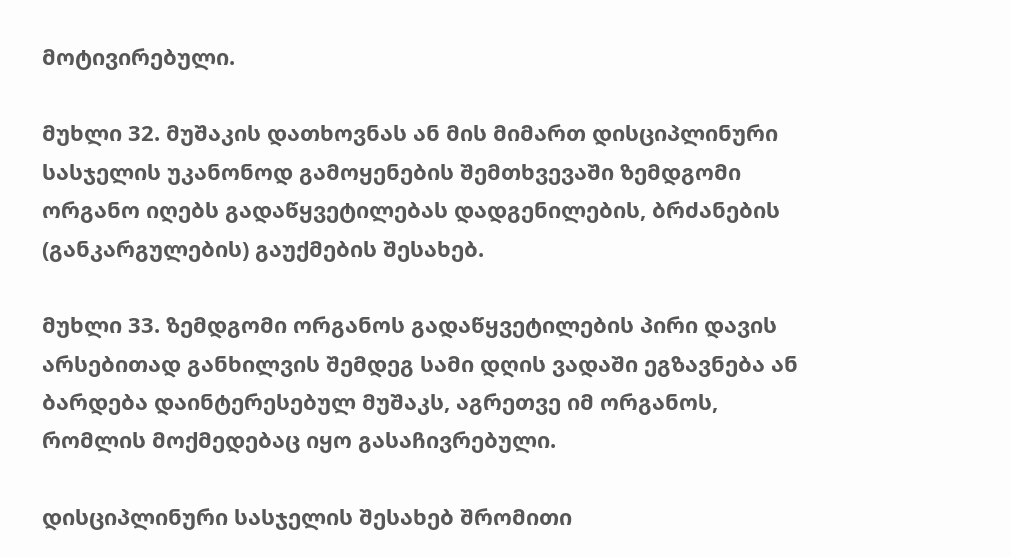მოტივირებული.

მუხლი 32. მუშაკის დათხოვნას ან მის მიმართ დისციპლინური სასჯელის უკანონოდ გამოყენების შემთხვევაში ზემდგომი ორგანო იღებს გადაწყვეტილებას დადგენილების, ბრძანების (განკარგულების) გაუქმების შესახებ.

მუხლი 33. ზემდგომი ორგანოს გადაწყვეტილების პირი დავის არსებითად განხილვის შემდეგ სამი დღის ვადაში ეგზავნება ან ბარდება დაინტერესებულ მუშაკს, აგრეთვე იმ ორგანოს, რომლის მოქმედებაც იყო გასაჩივრებული.

დისციპლინური სასჯელის შესახებ შრომითი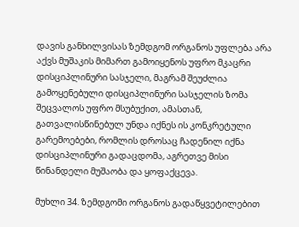დავის განხილვისას ზემდგომ ორგანოს უფლება არა აქვს მუშაკის მიმართ გამოიყენოს უფრო მკაცრი დისციპლინური სასჯელი, მაგრამ შეუძლია გამოყენებული დისციპლინური სასჯელის ზომა შეცვალოს უფრო მსუბუქით, ამასთან, გათვალისწინებულ უნდა იქნეს ის კონკრეტული გარემოებები, რომლის დროსაც ჩადენილ იქნა დისციპლინური გადაცდომა, აგრეთვე მისი წინანდელი მუშაობა და ყოფაქცევა.

მუხლი 34. ზემდგომი ორგანოს გადაწყვეტილებით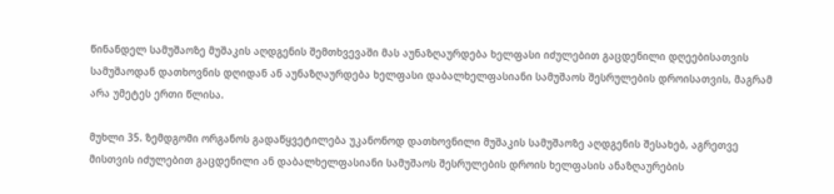წინანდელ სამუშაოზე მუშაკის აღდგენის შემთხვევაში მას აუნაზღაურდება ხელფასი იძულებით გაცდენილი დღეებისათვის სამუშაოდან დათხოვნის დღიდან ან აუნაზღაურდება ხელფასი დაბალხელფასიანი სამუშაოს შესრულების დროისათვის, მაგრამ არა უმეტეს ერთი წლისა.

მუხლი 35. ზემდგომი ორგანოს გადაწყვეტილება უკანონოდ დათხოვნილი მუშაკის სამუშაოზე აღდგენის შესახებ, აგრეთვე მისთვის იძულებით გაცდენილი ან დაბალხელფასიანი სამუშაოს შესრულების დროის ხელფასის ანაზღაურების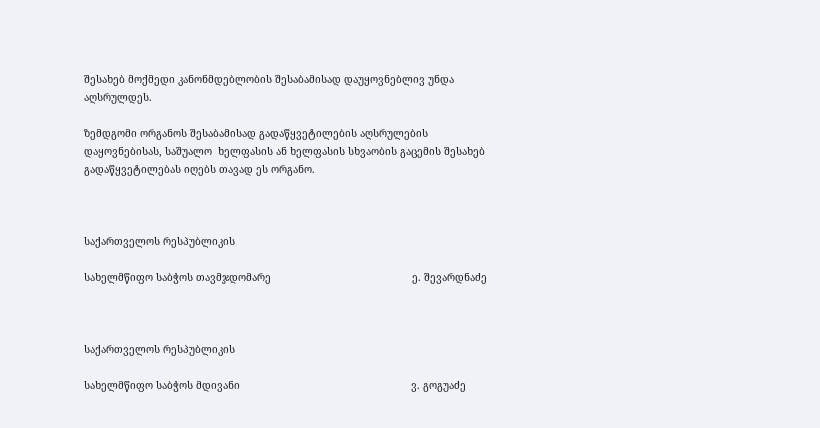შესახებ მოქმედი კანონმდებლობის შესაბამისად დაუყოვნებლივ უნდა აღსრულდეს.

ზემდგომი ორგანოს შესაბამისად გადაწყვეტილების აღსრულების დაყოვნებისას, საშუალო  ხელფასის ან ხელფასის სხვაობის გაცემის შესახებ გადაწყვეტილებას იღებს თავად ეს ორგანო.



საქართველოს რესპუბლიკის

სახელმწიფო საბჭოს თავმჯდომარე                                               ე. შევარდნაძე



საქართველოს რესპუბლიკის

სახელმწიფო საბჭოს მდივანი                                                         ვ. გოგუაძე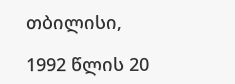თბილისი,

1992 წლის 20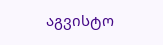აგვისტო